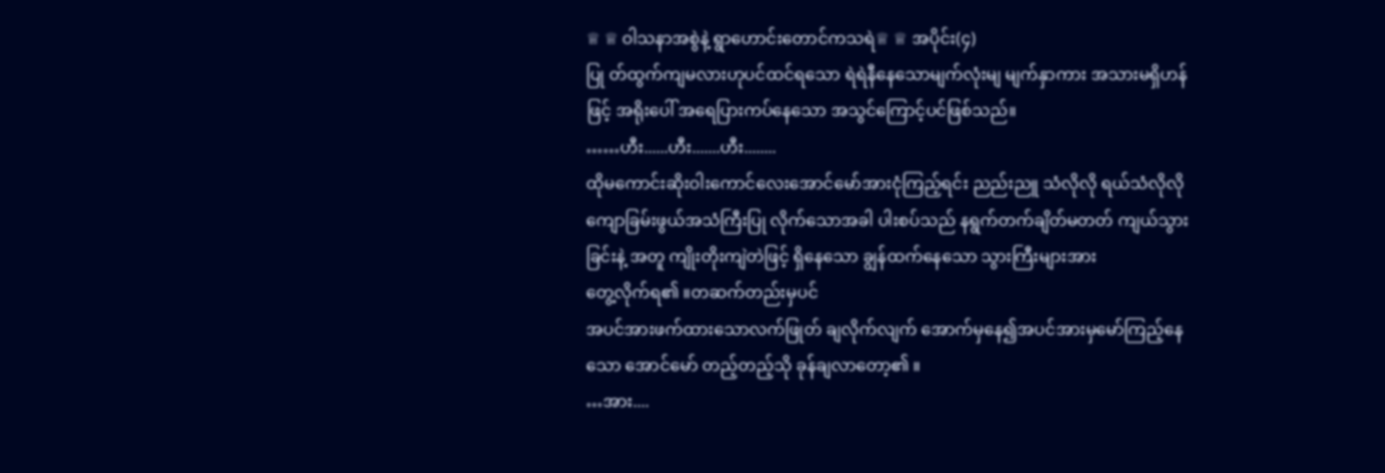♕ ♕ ဝါသနာအစွဲနဲ့ ရွာဟောင်းတောင်ကသရဲ♕ ♕ အပိုင်း(၄)
ပြု တ်ထွက်ကျမလားဟုပင်ထင်ရသော ရဲရဲနီနေသောမျက်လုံးမျ မျက်နှာကား အသားမရှိဟန်ဖြင့် အရိုးပေါ် အရေပြားကပ်နေသော အသွင်ကြောင့်ပင်ဖြစ်သည်။
……ဟီး......ဟီး.......ဟီး........
ထိုမကောင်းဆိုးဝါးကောင်လေးအောင်မော်အားငုံကြည့်ရင်း ညည်းညူ သံလိုလို ရယ်သံလိုလို ကျောခြမ်းဖွယ်အသံကြီးပြု လိုက်သောအခါ ပါးစပ်သည် နရွက်တက်ချိတ်မတတ် ကျယ်သွားခြင်းနဲ့ အတူ ကျိုးတိုးကျဲတဲဖြင့် ရှိနေသော ချွန်ထက်နေသော သွားကြီးများအား
တွေ့လိုက်ရ၏ ။တဆက်တည်းမှပင်
အပင်အားဖက်ထားသောလက်ဖြုတ် ချလိုက်လျက် အောက်မှနေ၍အပင်အားမှမော်ကြည့်နေသော အောင်မော် တည့်တည့်သို ခုန်ချလာတော့၏ ။
…အား....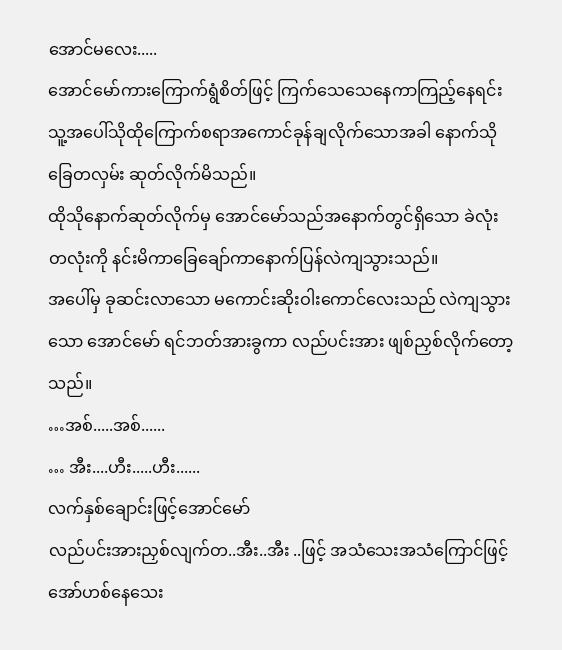အောင်မလေး.....
အောင်မော်ကားကြောက်ရွံစိတ်ဖြင့် ကြက်သေသေနေကာကြည့်နေရင်း သူ့အပေါ်သိုထိုကြောက်စရာအကောင်ခုန်ချလိုက်သောအခါ နောက်သိုခြေတလှမ်း ဆုတ်လိုက်မိသည်။
ထိုသိုနောက်ဆုတ်လိုက်မှ အောင်မော်သည်အနောက်တွင်ရှိသော ခဲလုံးတလုံးကို နင်းမိကာခြေချော်ကာနောက်ပြန်လဲကျသွားသည်။
အပေါ်မှ ခုဆင်းလာသော မကောင်းဆိုးဝါးကောင်လေးသည် လဲကျသွားသော အောင်မော် ရင်ဘတ်အားခွကာ လည်ပင်းအား ဖျစ်ညှစ်လိုက်တော့သည်။
…အစ်.....အစ်......
… အီး....ဟီး.....ဟီး......
လက်နှစ်ချောင်းဖြင့်အောင်မော်
လည်ပင်းအားညှစ်လျက်တ..အီး..အီး ..ဖြင့် အသံသေးအသံကြောင်ဖြင့်အော်ဟစ်နေသေး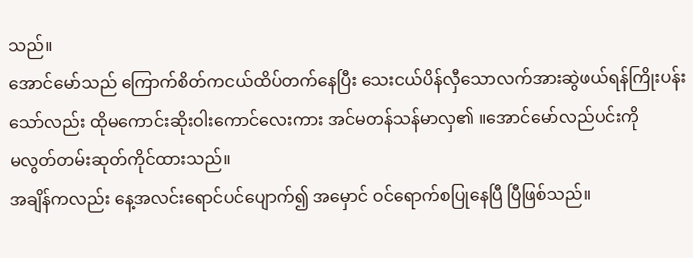သည်။
အောင်မော်သည် ကြောက်စိတ်ကငယ်ထိပ်တက်နေပြီး သေးငယ်ပိန်လှီသောလက်အားဆွဲဖယ်ရန်ကြိုးပန်းသော်လည်း ထိုမကောင်းဆိုးဝါးကောင်လေးကား အင်မတန်သန်မာလှ၏ ။အောင်မော်လည်ပင်းကို
မလွတ်တမ်းဆုတ်ကိုင်ထားသည်။
အချိန်ကလည်း နေ့အလင်းရောင်ပင်ပျောက်၍ အမှောင် ဝင်ရောက်စပြုနေပြီ ပြီဖြစ်သည်။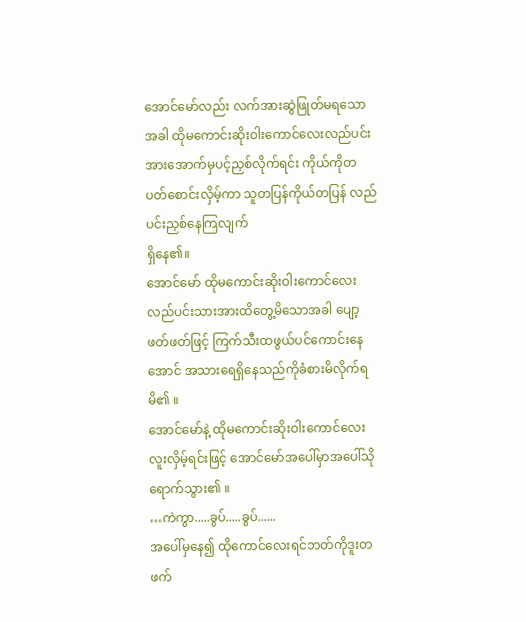အောင်မော်လည်း လက်အားဆွဲဖြုတ်မရသောအခါ ထိုမကောင်းဆိုးဝါးကောင်လေးလည်ပင်းအားအောက်မှပင့်ညှစ်လိုက်ရင်း ကိုယ်ကိုတပတ်စောင်းလှိမ့်ကာ သူတပြန်ကိုယ်တပြန် လည်ပင်းညှစ်နေကြလျက်
ရှိနေ၏။
အောင်မော် ထိုမကောင်းဆိုးဝါးကောင်လေးလည်ပင်းသားအားထိတွေ့မိသောအခါ ပျော့ဖတ်ဖတ်ဖြင့် ကြက်သီးထဖွယ်ပင်ကောင်းနေအောင် အသားရေရှိနေသည်ကိုခံစားမိလိုက်ရမိ၏ ။
အောင်မော်နဲ့ ထိုမကောင်းဆိုးဝါးကောင်လေး လူးလှိမ့်ရင်းဖြင့် အောင်မော်အပေါ်မှာအပေါ်သို
ရောက်သွား၏ ။
…ကဲကွာ.....ခွပ်.....ခွပ်......
အပေါ်မှနေ၍ ထိုကောင်လေးရင်ဘတ်ကိုဒူးတဖက်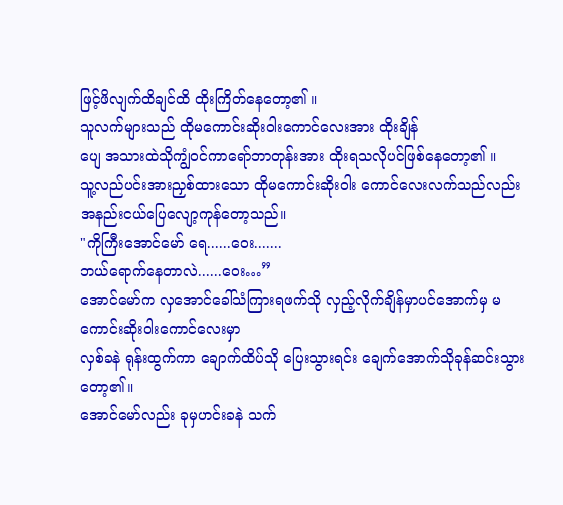ဖြင့်ဖိလျက်ထိချင်ထိ ထိုးကြိတ်နေတော့၏ ။
သူလက်များသည် ထိုမကောင်းဆိုးဝါးကောင်လေးအား ထိုးချိန်
ပျေ အသားထဲသိုကျွံဝင်ကာရော်ဘာတုန်းအား ထိုးရသလိုပင်ဖြစ်နေတော့၏ ။
သူ့လည်ပင်းအားညှစ်ထားသော ထိုမကောင်းဆိုးဝါး ကောင်လေးလက်သည်လည်း အနည်းငယ်ပြေလျော့ကုန်တော့သည်။
"ကိုကြီးအောင်မော် ရေ......ဝေး.......
ဘယ်ရောက်နေတာလဲ......ဝေး…”
အောင်မော်က လှအောင်ခေါ်သံကြားရဖက်သို လှည့်လိုက်ချိန်မှာပင်အောက်မှ မကောင်းဆိုးဝါးကောင်လေးမှာ
လှစ်ခနဲ ရုန်းထွက်ကာ ချောက်ထိပ်သို ပြေးသွားရင်း ချေက်အောက်သိုခုန်ဆင်းသွားတော့၏။
အောင်မော်လည်း ခုမှဟင်းခနဲ သက်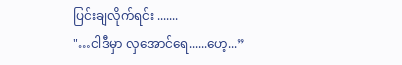ပြင်းချလိုက်ရင်း .......
"…ငါဒီမှာ လှအောင်ရေ......ဟေ့...”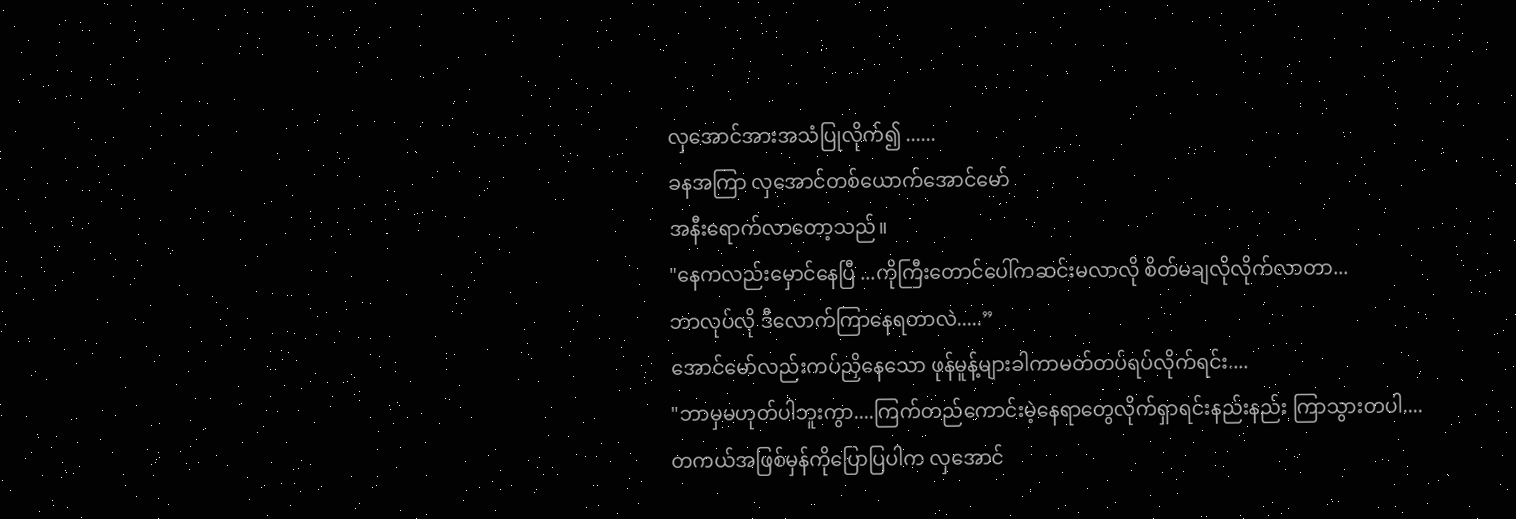လှအောင်အားအသံပြုလိုက်၍ ......
ခနအကြာ လှအောင်တစ်ယောက်အောင်မော်
အနီးရောက်လာတော့သည်။
"နေကလည်းမှောင်နေပြီ ...ကိုကြီးတောင်ပေါ်ကဆင်းမလာလို စိတ်မချလိုလိုက်လာတာ...
ဘာလုပ်လို ဒီလောက်ကြာနေရတာလဲ.....”
အောင်မော်လည်းကပ်ညှိနေသော ဖုန်မူန့်များခါကာမတ်တပ်ရပ်လိုက်ရင်း....
"ဘာမှမဟုတ်ပါဘူးကွာ....ကြက်တည်ကောင်းမဲ့နေရာတွေလိုက်ရှာရင်းနည်းနည်း ကြာသွားတပါ....
တကယ်အဖြစ်မှန်ကိုပြောပြပါက လှအောင်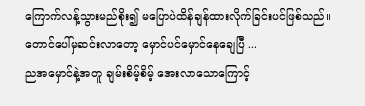ကြောက်လန့်သွားမည်စိုး၍ မပြောပဲထိန်ချန်ထားလိုက်ခြင်းပင်ဖြစ်သည်။
တောင်ပေါ်မှဆင်းလာတော့ မှောင်ပင်မှောင်နေချေပြီ ...
ညအမှောင်နဲ့အတူ ချမ်းစိမ့်စိမ့် အေးလာသောကြောင့်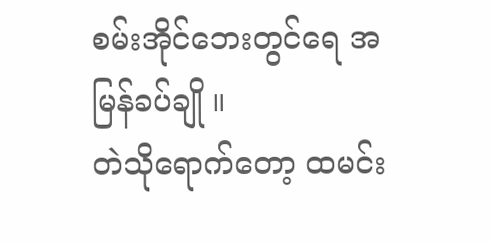စမ်းအိုင်ဘေးတွင်ရေ အမြန်ခပ်ချို ။
တဲသိုရောက်တော့ ထမင်း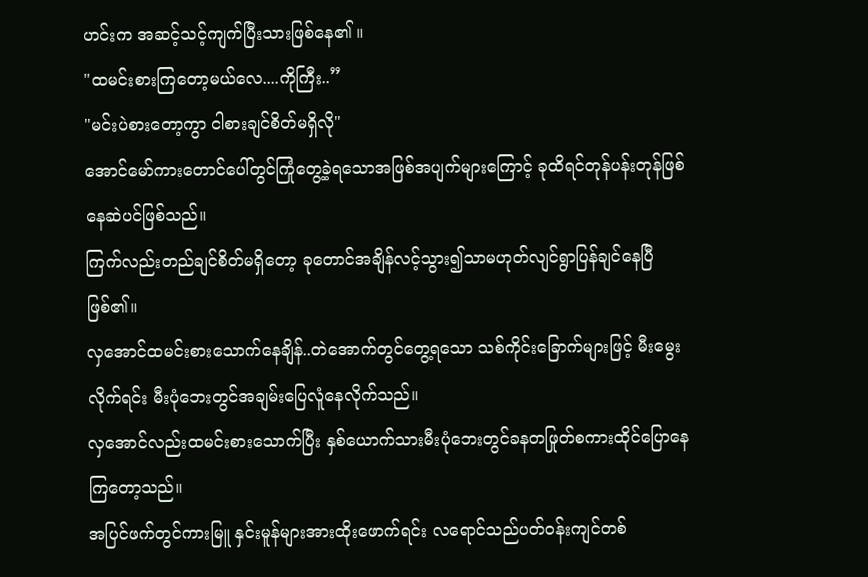ဟင်းက အဆင့်သင့်ကျက်ပြီးသားဖြစ်နေ၏ ။
"ထမင်းစားကြတော့မယ်လေ....ကိုကြီး..”
"မင်းပဲစားတော့ကွာ ငါစားချင်စိတ်မရှိလို"
အောင်မော်ကားတောင်ပေါ်တွင်ကြုံတွေ့ခဲ့ရသောအဖြစ်အပျက်များကြောင့် ခုထိရင်တုန်ပန်းတုန်ဖြစ်နေဆဲပင်ဖြစ်သည်။
ကြက်လည်းတည်ချင်စိတ်မရှိတော့ ခုတောင်အချိန်လင့်သွား၍သာမဟုတ်လျင်ရွာပြန်ချင်နေပြီဖြစ်၏။
လှအောင်ထမင်းစားသောက်နေချိန်..တဲအောက်တွင်တွေ့ရသော သစ်ကိုင်းခြောက်များဖြင့် မီးမွေးလိုက်ရင်း မီးပုံဘေးတွင်အချမ်းပြေလူံနေလိုက်သည်။
လှအောင်လည်းထမင်းစားသောက်ပြီး နှစ်ယောက်သားမီးပုံဘေးတွင်ခနတဖြုတ်စကားထိုင်ပြောနေကြတော့သည်။
အပြင်ဖက်တွင်ကားမြူ နှင်းမူန်များအားထိုးဖောက်ရင်း လရောင်သည်ပတ်ဝန်းကျင်တစ်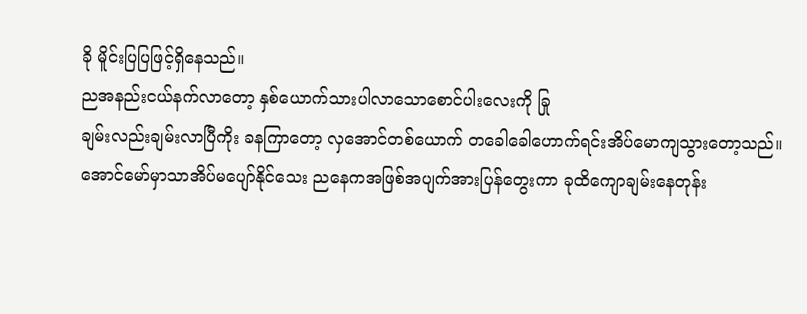ခို မိူင်းပြပြဖြင့်ရှိနေသည်။
ညအနည်းငယ်နက်လာတော့ နှစ်ယောက်သားပါလာသောစောင်ပါးလေးကို ခြု
ချမ်းလည်းချမ်းလာပြီကိုး ခနကြာတော့ လှအောင်တစ်ယောက် တခေါခေါဟောက်ရင်းအိပ်မောကျသွားတော့သည်။
အောင်မော်မှာသာအိပ်မပျော်နိုင်သေး ညနေကအဖြစ်အပျက်အားပြန်တွေးကာ ခုထိကျောချမ်းနေတုန်း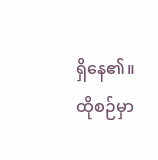ရှိနေ၏။
ထိုစဉ်မှာ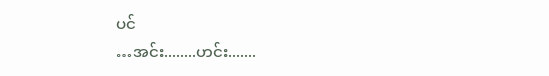ပင်
…အင်း........ဟင်း.......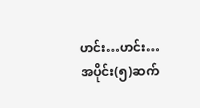ဟင်း…ဟင်း…
အပိုင်း(၅)ဆက်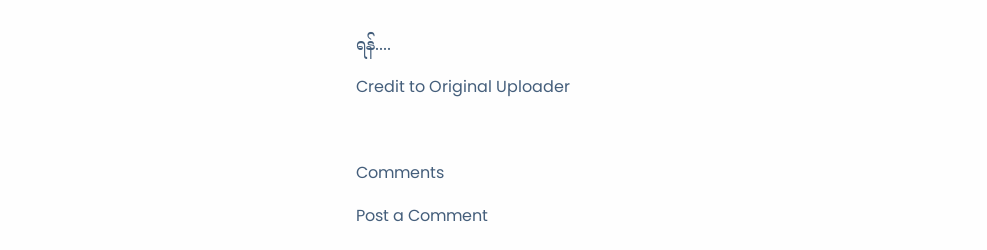ရန်....
Credit to Original Uploader

Comments
Post a Comment